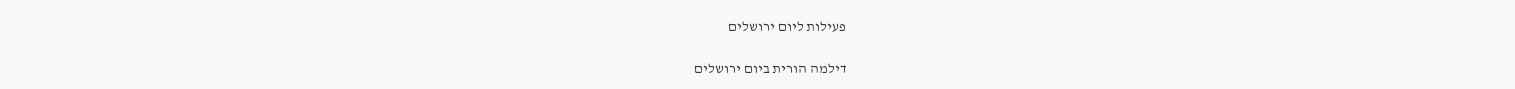פעילות ליום ירושלים

דילמה הורית ביום ירושלים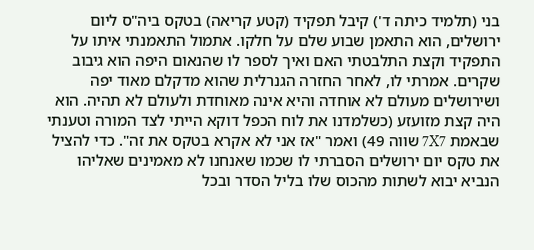בני (תלמיד כיתה ד') קיבל תפקיד (קטע קריאה) בטקס ביה"ס ליום ירושלים, הוא התאמן שבוע שלם על חלקו. אתמול התאמנתי איתו על התפקיד וקצת התלבטתי האם ואיך לספר לו שהנאום היפה הוא גיבוב שקרים. אמרתי לו, לאחר החזרה הגנרלית שהוא מדקלם מאוד יפה ושירושלים מעולם לא אוחדה והיא אינה מאוחדת ולעולם לא תהיה. הוא היה קצת מזועזע (כשלמדנו את לוח הכפל דוקא הייתי לצד המורה וטענתי שבאמת 7X7 שווה 49) ואמר "אז אני לא אקרא בטקס את זה". כדי להציל את טקס יום ירושלים הסברתי לו שכמו שאנחנו לא מאמינים שאליהו הנביא יבוא לשתות מהכוס שלו בליל הסדר ובכל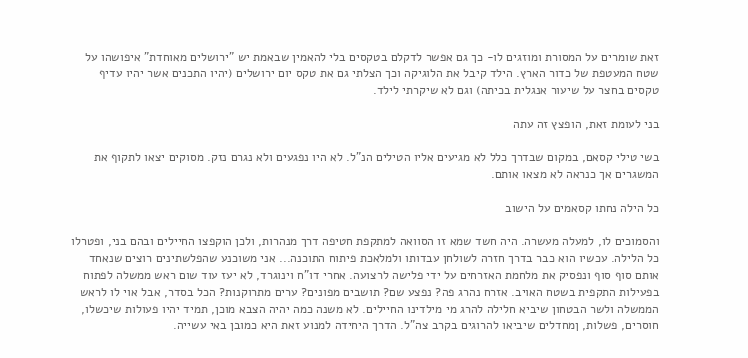זאת שומרים על המסורת ומוזגים לו- כך גם אפשר לדקלם בטקסים בלי להאמין שבאמת יש "ירושלים מאוחדת" איפושהו על שטח המעטפת של כדור הארץ. הילד קיבל את הלוגיקה וכך הצלתי גם את טקס יום ירושלים (יהיו התכנים אשר יהיו עדיף טקסים בחצר על שיעור אנגלית בכיתה) וגם לא שיקרתי לילד.

בני לעומת זאת, הופצץ זה עתה

בשי טילי קסאם, במקום שבדרך כלל לא מגיעים אליו הטילים הנ"ל. לא היו נפגעים ולא נגרם נזק. מסוקים יצאו לתקוף את המשגרים אך כנראה לא מצאו אותם.

כל הילה נחתו קסאמים על הישוב

והסמוכים לו, למעלה מעשרה. היה חשד שמא זו הסוואה למתקפת חטיפה דרך מנהרות, ולכן הוקפצו החיילים ובהם בני, ופטרלו כל הלילה. עכשיו הוא כבר בדרך חזרה לשולחן עבדותו ולמלאכת פיתוח התוכנה... אני משוכנע שהפלשתינים רוצים שנאחד אותם סוף סוף ונפסיק את מלחמת האזרחים על ידי פלישה לרצועה. אחרי דו"ח וינוגרד, לא יעז עוד שום ראש ממשלה לפתוח בפעילות התקפית בשטח האויב. אזרח נהרג פה? נפצע שם? תושבים מפונים? ערים מתרוקנות? הכל בסדר, אבל אוי לו לראש הממשלה ולשר הבטחון שיביא חלילה להרג מי מילדינו החיילים. לא משנה כמה יהיה הצבא מוכן, תמיד יהיו פעולות שיכשלו, חוסרים, פשלות, ןמחדלים שיביאו להרוגים בקרב צה"ל. הדרך היחידה למנוע זאת היא כמובן באי עשייה.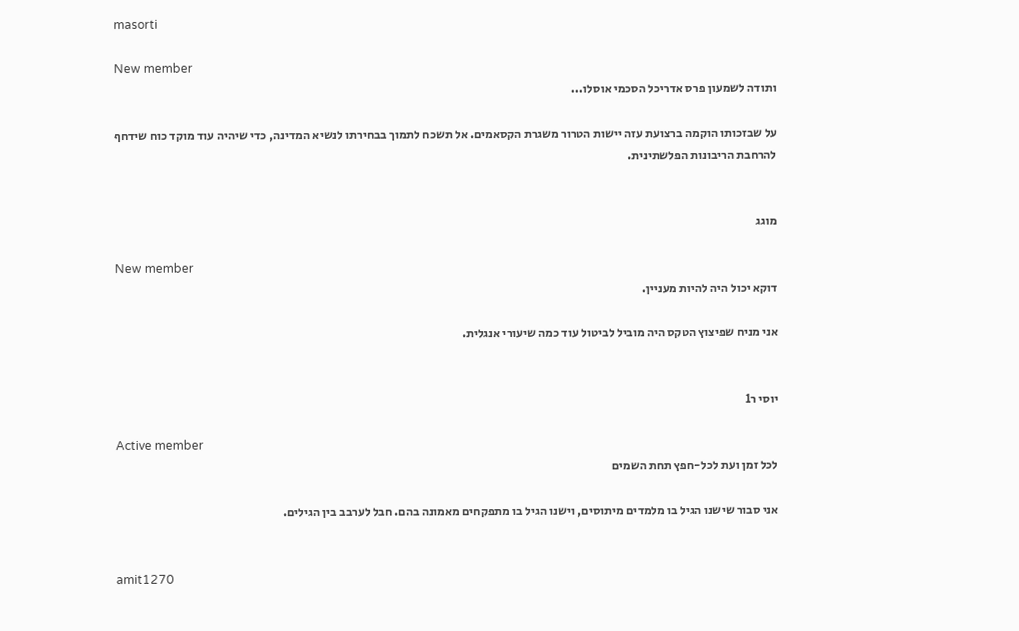masorti

New member
ותודה לשמעון פרס אדריכל הסכמי אוסלו...

על שבזכותו הוקמה ברצועת עזה יישות הטרור משגרת הקסאמים. אל תשכח לתמוך בבחירתו לנשיא המדינה, כדי שיהיה עוד מוקד כוח שידחף להרחבת הריבונות הפלשתינית.


מוגג

New member
דוקא יכול היה להיות מעניין.

אני מניח שפיצוץ הטקס היה מוביל לביטול עוד כמה שיעורי אנגלית.


יוסי ר1

Active member
לכל זמן ועת לכל-חפץ תחת השמים

אני סבור שישנו הגיל בו מלמדים מיתוסים, וישנו הגיל בו מתפקחים מאמונה בהם. חבל לערבב בין הגילים.


amit1270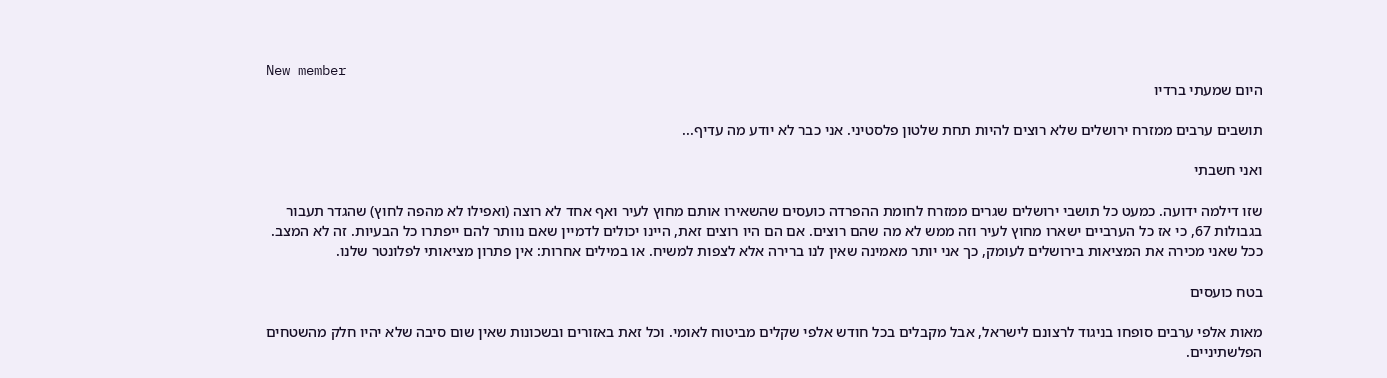New member
היום שמעתי ברדיו

תושבים ערבים ממזרח ירושלים שלא רוצים להיות תחת שלטון פלסטיני. אני כבר לא יודע מה עדיף...

ואני חשבתי

שזו דילמה ידועה. כמעט כל תושבי ירושלים שגרים ממזרח לחומת ההפרדה כועסים שהשאירו אותם מחוץ לעיר ואף אחד לא רוצה (ואפילו לא מהפה לחוץ) שהגדר תעבור בגבולות 67, כי אז כל הערביים ישארו מחוץ לעיר וזה ממש לא מה שהם רוצים. אם הם היו רוצים זאת, היינו יכולים לדמיין שאם נוותר להם ייפתרו כל הבעיות. זה לא המצב. ככל שאני מכירה את המציאות בירושלים לעומק, כך אני יותר מאמינה שאין לנו ברירה אלא לצפות למשיח. או במילים אחרות: אין פתרון מציאותי לפלונטר שלנו.

בטח כועסים

מאות אלפי ערבים סופחו בניגוד לרצונם לישראל, אבל מקבלים בכל חודש אלפי שקלים מביטוח לאומי. וכל זאת באזורים ובשכונות שאין שום סיבה שלא יהיו חלק מהשטחים הפלשתיניים.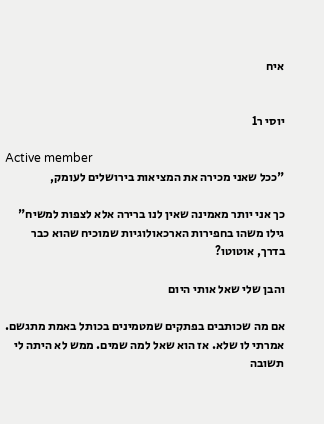איח


יוסי ר1

Active member
"ככל שאני מכירה את המציאות בירושלים לעומק,

כך אני יותר מאמינה שאין לנו ברירה אלא לצפות למשיח" גילו משהו בחפירות הארכאולוגיות שמוכיח שהוא כבר בדרך, אוטוטו?

והבן שלי שאל אותי היום

אם מה שכותבים בפתקים שמטמינים בכותל באמת מתגשם. אמרתי לו שלא. אז הוא שאל למה שמים. ממש לא היתה לי תשובה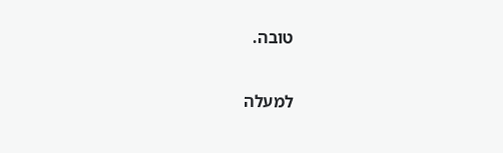טובה.

למעלה